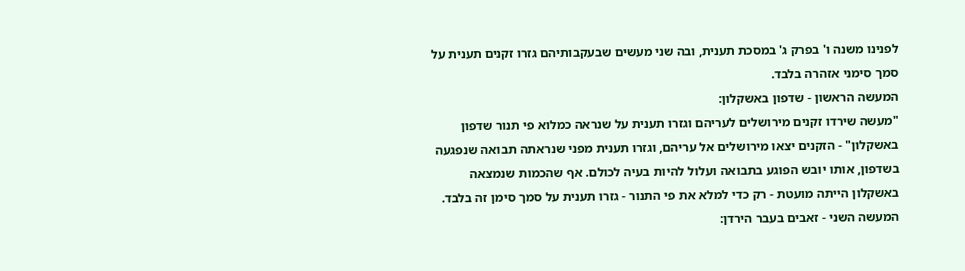לפנינו משנה ו' בפרק ג' במסכת תענית, ובה שני מעשים שבעקבותיהם גזרו זקנים תענית על סמך סימני אזהרה בלבד.
המעשה הראשון - שדפון באשקלון:
"מעשה שירדו זקנים מירושלים לעריהם וגזרו תענית על שנראה כמלוא פי תנור שדפון באשקלון" - הזקנים יצאו מירושלים אל עריהם, וגזרו תענית מפני שנראתה תבואה שנפגעה בשדפון, אותו יובש הפוגע בתבואה ועלול להיות בעיה לכולם. אף שהכמות שנמצאה באשקלון הייתה מועטת - רק כדי למלא את פי התנור - גזרו תענית על סמך סימן זה בלבד.
המעשה השני - זאבים בעבר הירדן: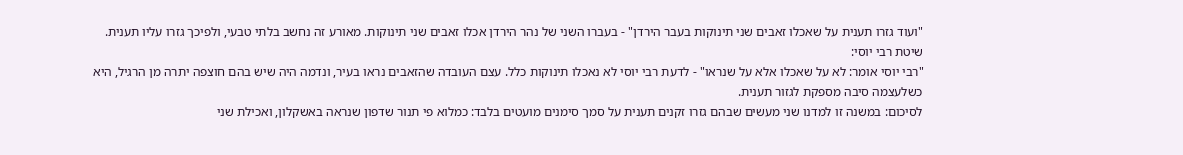"ועוד גזרו תענית על שאכלו זאבים שני תינוקות בעבר הירדן" - בעברו השני של נהר הירדן אכלו זאבים שני תינוקות. מאורע זה נחשב בלתי טבעי, ולפיכך גזרו עליו תענית.
שיטת רבי יוסי:
"רבי יוסי אומר: לא על שאכלו אלא על שנראו" - לדעת רבי יוסי לא נאכלו תינוקות כלל. עצם העובדה שהזאבים נראו בעיר, ונדמה היה שיש בהם חוצפה יתרה מן הרגיל, היא כשלעצמה סיבה מספקת לגזור תענית.
לסיכום: במשנה זו למדנו שני מעשים שבהם גזרו זקנים תענית על סמך סימנים מועטים בלבד: כמלוא פי תנור שדפון שנראה באשקלון, ואכילת שני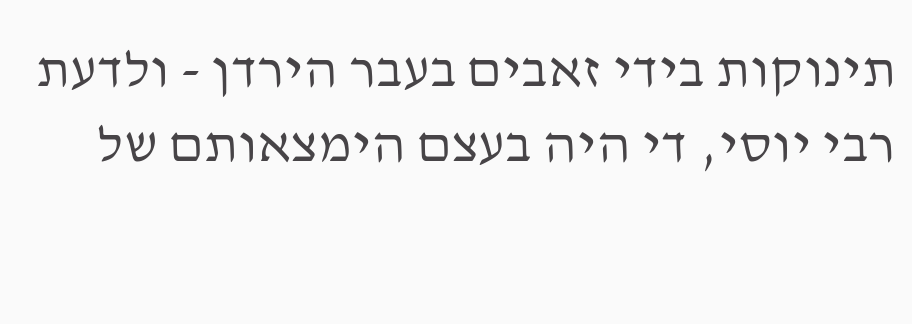תינוקות בידי זאבים בעבר הירדן - ולדעת רבי יוסי, די היה בעצם הימצאותם של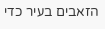הזאבים בעיר כדי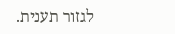לגזור תענית.